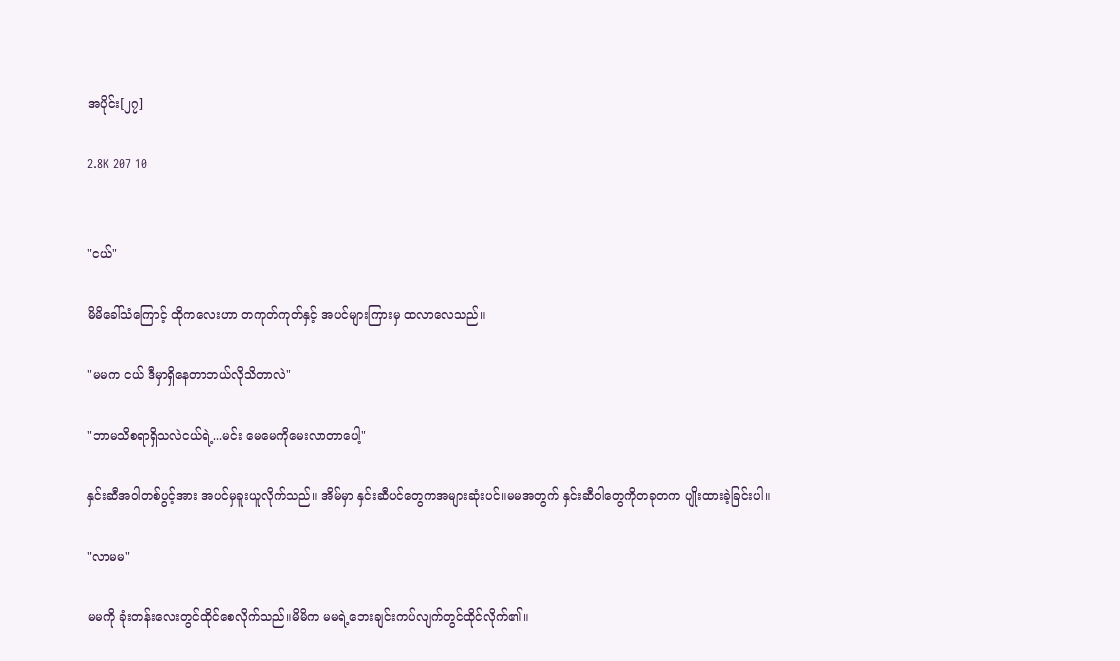အပိုင်း[၂၇]

2.8K 207 10


"ငယ်"

မိမိခေါ်သံကြောင့် ထိုကလေးဟာ တကုတ်ကုတ်နှင့် အပင်များကြားမှ ထလာလေသည်။

"မမက ငယ် ဒီမှာရှိနေတာဘယ်လိုသိတာလဲ"

"ဘာမသိစရာရှိသလဲငယ်ရဲ့...မင်း မေမေကိုမေးလာတာပေါ့"

နှင်းဆီအဝါတစ်ပွင့်အား အပင်မှခူးယူလိုက်သည်။ အိမ်မှာ နှင်းဆီပင်တွေကအများဆုံးပင်။မမအတွက် နှင်းဆီဝါတွေကိုတခုတက ပျိုးထားခဲ့ခြင်းပါ။

"လာမမ"

မမကို ခုံးတန်းလေးတွင်ထိုင်စေလိုက်သည်။မိမိက မမရဲ့ဘေးချင်းကပ်လျက်တွင်ထိုင်လိုက်၏။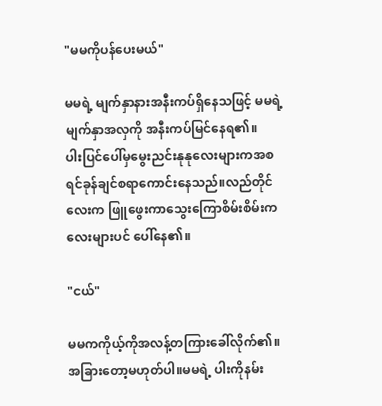"မမကိုပန်ပေးမယ်"

မမရဲ့ မျက်နှာနားအနီးကပ်ရှိနေသဖြင့် မမရဲ့မျက်နှာအလှကို အနီးကပ်မြင်နေရ၏။
ပါးပြင်ပေါ်မှမွေးညင်းနုနုလေးများကအစရင်ခုန်ချင်စရာကောင်းနေသည်။လည်တိုင်လေးက ဖြူဖွေးကာသွေးကြောစိမ်းစိမ်းကလေးများပင် ပေါ်နေ၏။

"ငယ်"

မမကကိုယ့်ကိုအလန့်တကြားခေါ်လိုက်၏။အခြားတော့မဟုတ်ပါ။မမရဲ့ ပါးကိုနမ်း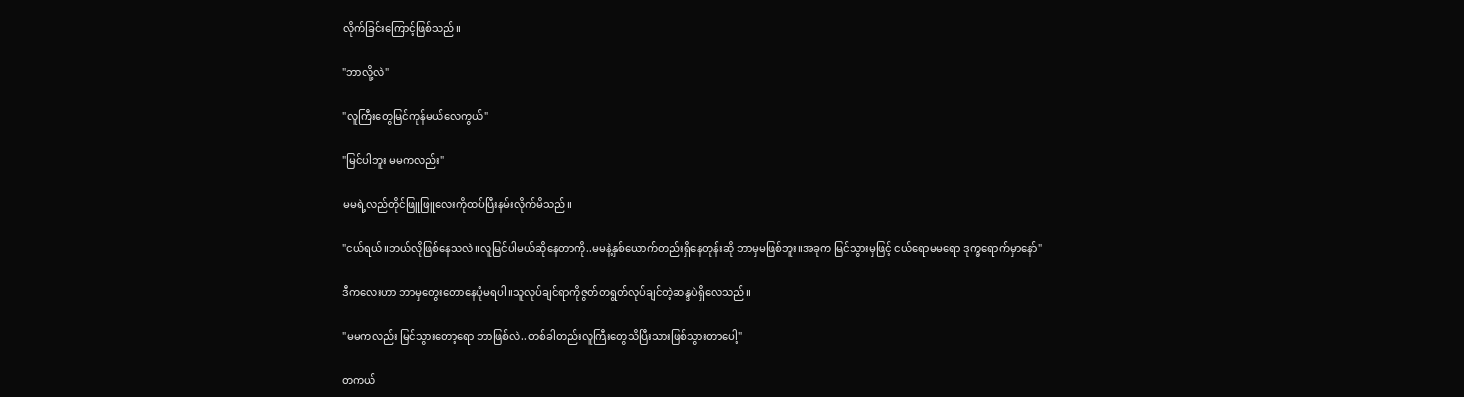လိုက်ခြင်းကြောင့်ဖြစ်သည်။

"ဘာလို့လဲ"

"လူကြီးတွေမြင်ကုန်မယ်လေကွယ်"

"မြင်ပါဘူး မမကလည်း"

မမရဲ့လည်တိုင်ဖြူဖြူလေးကိုထပ်ပြီးနမ်းလိုက်မိသည်။

"ငယ်ရယ်။ဘယ်လိုဖြစ်နေသလဲ။လူမြင်ပါမယ်ဆိုနေတာကို..မမနဲ့နှစ်ယောက်တည်းရှိနေတုန်းဆို ဘာမှမဖြစ်ဘူး။‌အခုက မြင်သွားမှဖြင့် ငယ်ရောမမရော ဒုက္ခရောက်မှာနော်"

ဒီကလေးဟာ ဘာမှတွေးတောနေပုံမရပါ။သူလုပ်ချင်ရာကိုဇွတ်တရွတ်လုပ်ချင်တဲ့ဆန္ဒပဲရှိလေသည်။

"မမကလည်း မြင်သွားတော့ရော ဘာဖြစ်လဲ..တစ်ခါတည်းလူကြီးတွေသိပြီးသားဖြစ်သွားတာပေါ့"

တကယ်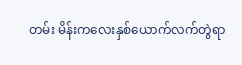တမ်း မိန်းကလေးနှစ်ယောက်လက်တွဲရာ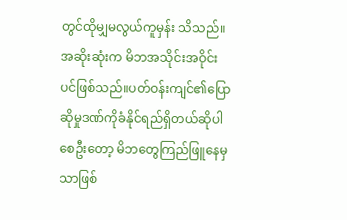တွင်ထိုမျှမလွယ်ကူမှန်း သိသည်။အဆိုးဆုံးက မိဘအသိုင်းအဝိုင်းပင်ဖြစ်သည်။ပတ်ဝန်းကျင်၏ပြောဆိုမှုဒဏ်ကိုခံနိုင်ရည်ရှိတယ်ဆိုပါစေဦးတော့ မိဘတွေကြည်ဖြူနေမှသာဖြစ်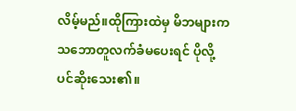လိမ့်မည်။ထိုကြားထဲမှ မိဘများကသဘောတူလက်ခံမပေးရင် ပိုလို့ပင်ဆိုးသေး၏။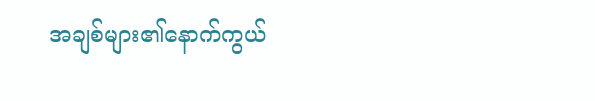အချစ်များ၏နောက်ကွယ်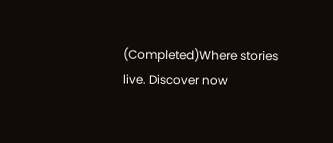(Completed)Where stories live. Discover now